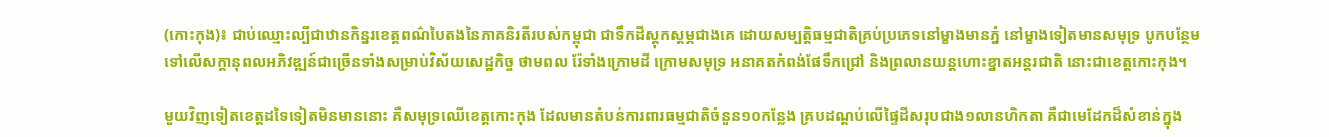(កោះកុង)៖ ជាប់ឈ្មោះល្បីជាឋានកិន្នរខេត្តពណ៌បៃតងនៃភាគនិរតីរបស់កម្ពុជា ជាទឹកដីស្តុកស្តម្ភជាងគេ ដោយសម្បត្តិធម្មជាតិគ្រប់ប្រភេទនៅម្ខាងមានភ្នំ នៅម្ខាងទៀតមានសមុទ្រ បូកបន្ថែមទៅលើសក្តានុពលអភិវឌ្ឍន៍ជាច្រើនទាំងសម្រាប់វិស័យសេដ្ឋកិច្ច ថាមពល រ៉ែទាំងក្រោមដី ក្រោមសមុទ្រ អនាគតកំពង់ផែទឹកជ្រៅ និងព្រលានយន្តហោះខ្នាតអន្តរជាតិ នោះជាខេត្តកោះកុង។

មួយវិញទៀតខេត្តដទៃទៀតមិនមាននោះ គឺសមុទ្រឈើខេត្តកោះកុង ដែលមានតំបន់ការពារធម្មជាតិចំនួន១០កន្លែង គ្របដណ្តប់លើផ្ទៃដីសរុបជាង១លានហិកតា គឺជាមេដែកដ៏សំខាន់ក្នុង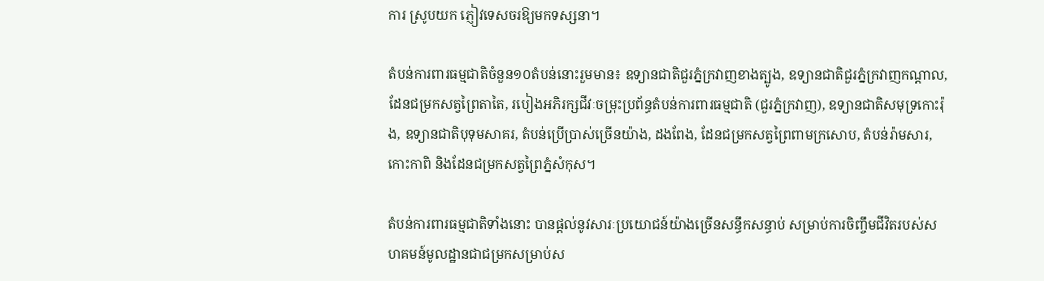ការ ស្រូបយក ភ្ញៀវទេសចរឱ្យមកទស្សនា។

តំបន់ការពារធម្មជាតិចំនួន១០តំបន់នោះរួមមាន៖ ឧទ្យានជាតិជួរភ្នំក្រវាញខាងត្បូង, ឧទ្យានជាតិជួរភ្នំក្រវាញកណ្តាល, ដែនជម្រកសត្វព្រៃតាតៃ, របៀងអភិរក្សជីវៈចម្រុះប្រព័ន្ធតំបន់ការពារធម្មជាតិ (ជួរភ្នំក្រវាញ), ឧទ្យានជាតិសមុទ្រកោះរ៉ុង, ឧទ្យានជាតិបុទុមសាគរ, តំបន់ប្រើប្រាស់ច្រើនយ៉ាង, ដងពែង, ដែនជម្រកសត្វព្រៃពាមក្រសោប, តំបន់រ៉ាមសារ, កោះកាពិ និងដែនជម្រកសត្វព្រៃភ្នំសំកុស។

តំបន់ការពារធម្មជាតិទាំងនោះ បានផ្តល់នូវសារៈប្រយោជន៍យ៉ាងច្រើនសន្ធឹកសន្ធាប់ សម្រាប់ការចិញ្ចឹមជីវិតរបស់សហគមន៍មូលដ្ឋានជាជម្រកសម្រាប់ស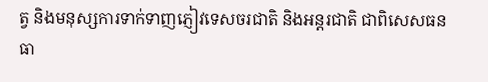ត្វ និងមនុស្សការទាក់ទាញភ្ញៀវទេសចរជាតិ និងអន្តរជាតិ ជាពិសេសធនធា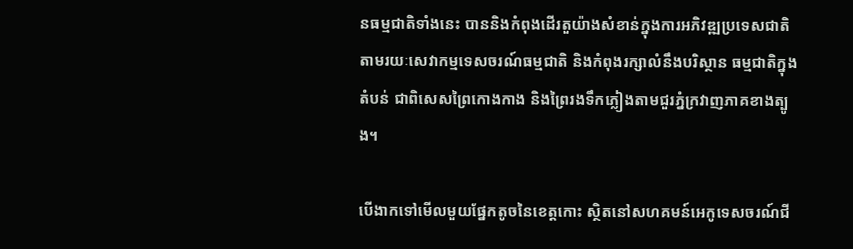នធម្មជាតិទាំងនេះ បាននិងកំពុងដើរតួយ៉ាងសំខាន់ក្នុងការអភិវឌ្ឍប្រទេសជាតិ តាមរយៈសេវាកម្មទេសចរណ៍ធម្មជាតិ និងកំពុងរក្សាលំនឹងបរិស្ថាន ធម្មជាតិក្នុងតំបន់ ជាពិសេសព្រៃកោងកាង និងព្រៃរងទឹកភ្លៀងតាមជួរភ្នំក្រវាញភាគខាងត្បូង។

បើងាកទៅមើលមួយផ្នែកតូចនៃខេត្តកោះ ស្ថិតនៅសហគមន៍អេកូទេសចរណ៍ជី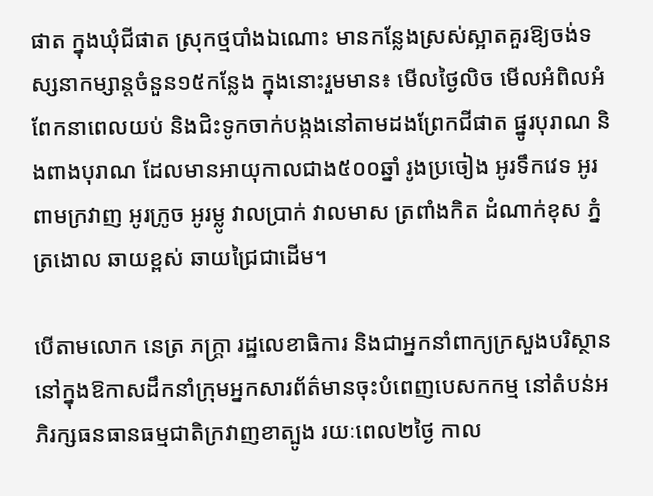ផាត ក្នុងឃុំជីផាត ស្រុកថ្មបាំងឯណោះ មានកន្លែងស្រស់ស្អាតគួរឱ្យចង់ទស្សនាកម្សាន្តចំនួន១៥កន្លែង ក្នុងនោះរួមមាន៖ មើលថ្ងៃលិច មើលអំពិលអំពែកនាពេលយប់ និងជិះទូកចាក់បង្កងនៅតាមដងព្រែកជីផាត ផ្នូរបុរាណ និងពាងបុរាណ ដែលមានអាយុកាលជាង៥០០ឆ្នាំ រូងប្រចៀង អូរទឹកវេទ អូរពាមក្រវាញ អូរក្រូច អូរម្លូ វាលប្រាក់ វាលមាស ត្រពាំងកិត ដំណាក់ខុស ភ្នំត្រងោល ឆាយខ្ពស់ ឆាយជ្រៃជាដើម។

បើតាមលោក នេត្រ ភក្ត្រា រដ្ឋលេខាធិការ និងជាអ្នកនាំពាក្យក្រសួងបរិស្ថាន នៅក្នុងឱកាសដឹកនាំក្រុមអ្នកសារព័ត៌មានចុះបំពេញបេសកកម្ម នៅតំបន់អភិរក្សធនធានធម្មជាតិក្រវាញខាត្បូង រយៈពេល២ថ្ងៃ កាល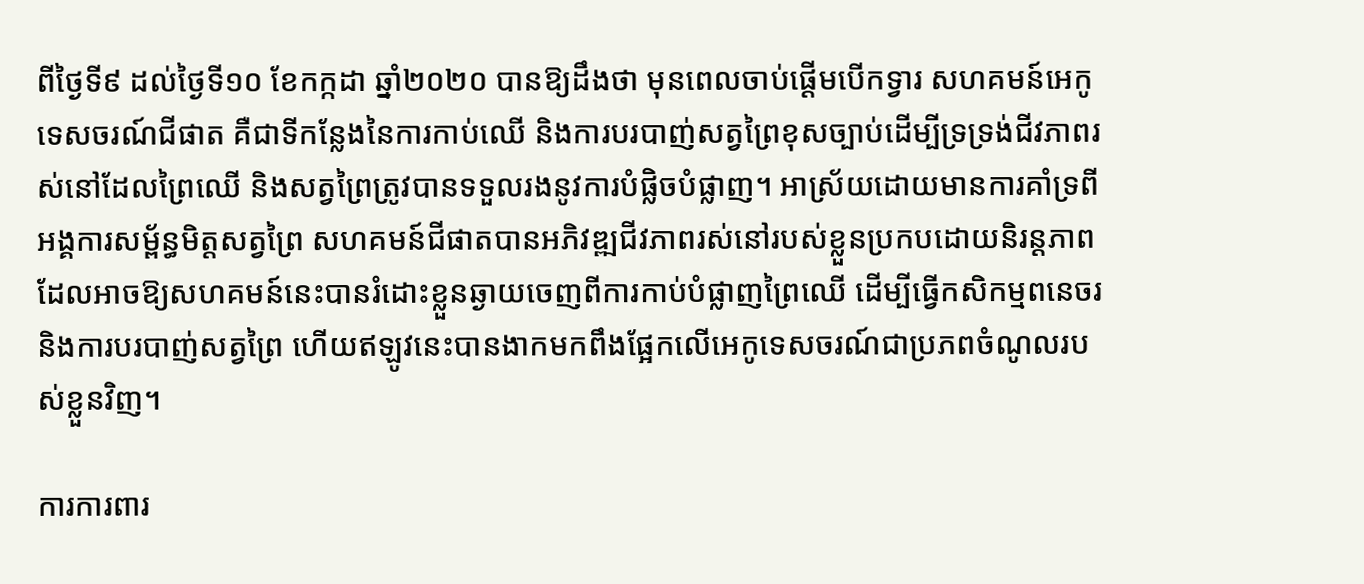ពីថ្ងៃទី៩ ដល់ថ្ងៃទី១០ ខែកក្កដា ឆ្នាំ២០២០ បានឱ្យដឹងថា មុនពេលចាប់ផ្ដើមបើកទ្វារ សហគមន៍អេកូទេសចរណ៍ជីផាត គឺជាទីកន្លែងនៃការកាប់ឈើ និងការបរបាញ់សត្វព្រៃខុសច្បាប់ដើម្បីទ្រទ្រង់ជីវភាពរស់នៅដែលព្រៃឈើ និងសត្វព្រៃត្រូវបានទទួលរងនូវការបំផ្លិចបំផ្លាញ។ អាស្រ័យដោយមានការគាំទ្រពីអង្គការសម្ព័ន្ធមិត្តសត្វព្រៃ សហគមន៍ជីផាតបានអភិវឌ្ឍជីវភាពរស់នៅរបស់ខ្លួនប្រកបដោយនិរន្ដភាព ដែលអាចឱ្យសហគមន៍នេះបានរំដោះខ្លួនឆ្ងាយចេញពីការកាប់បំផ្លាញព្រៃឈើ ដើម្បីធ្វើកសិកម្មពនេចរ និងការបរបាញ់សត្វព្រៃ ហើយឥឡូវនេះបានងាកមកពឹងផ្អែកលើអេកូទេសចរណ៍ជាប្រភពចំណូលរបស់ខ្លួនវិញ។

ការការពារ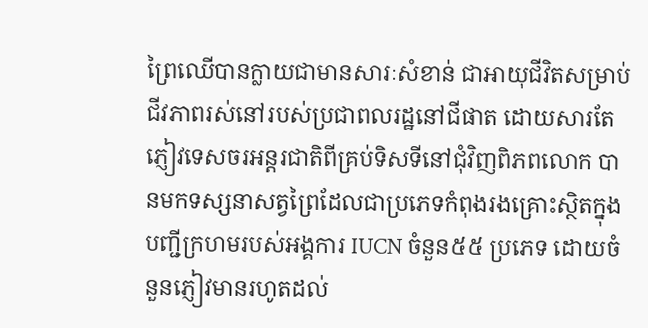ព្រៃឈើបានក្លាយជាមានសារៈសំខាន់ ជាអាយុជីវិតសម្រាប់ជីវភាពរស់នៅរបស់ប្រជាពលរដ្ឋនៅជីផាត ដោយសារតែភ្ញៀវទេសចរអន្ដរជាតិពីគ្រប់ទិសទីនៅជុំវិញពិភពលោក បានមកទស្សនាសត្វព្រៃដែលជាប្រភេទកំពុងរងគ្រោះស្ថិតក្នុងបញ្ជីក្រហមរបស់អង្គការ IUCN ចំនួន៥៥ ប្រភេទ ដោយចំនួនភ្ញៀវមានរហូតដល់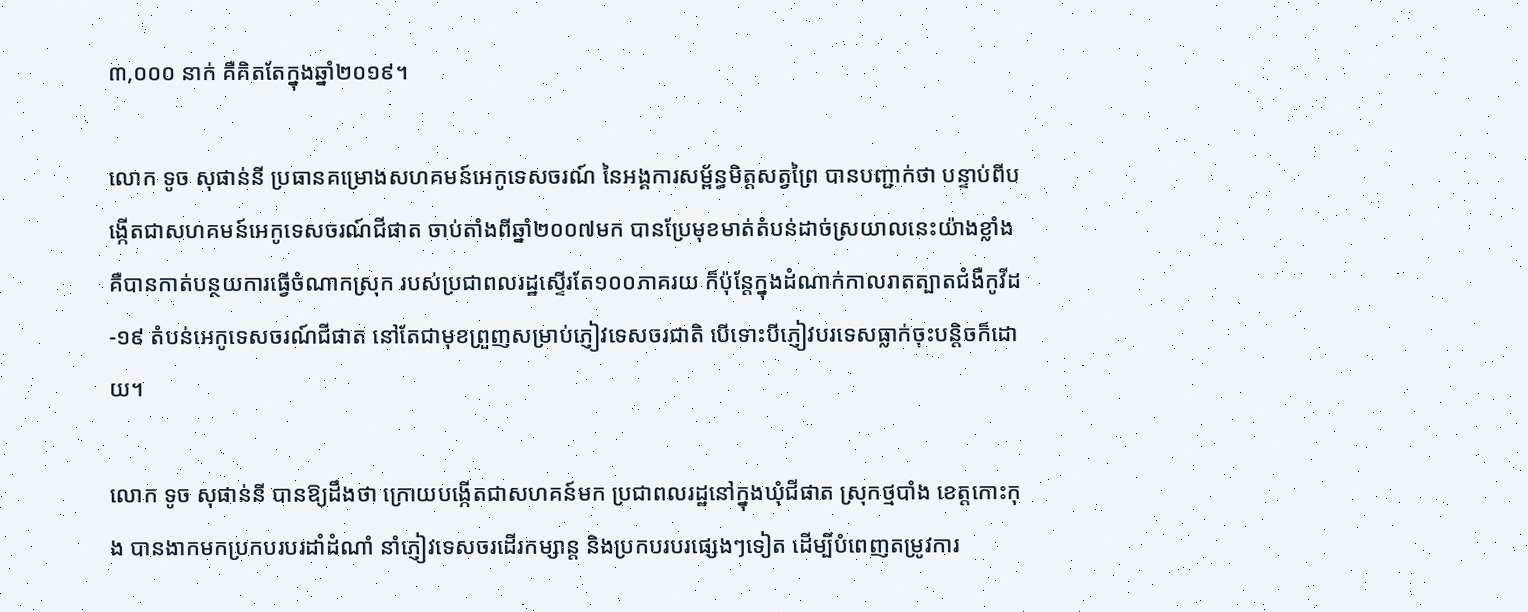៣,០០០ នាក់ គឺគិតតែក្នុងឆ្នាំ២០១៩។

លោក ទូច សុផាន់នី ប្រធានគម្រោងសហគមន៍អេកូទេសចរណ៍ នៃអង្គការសម្ព័ន្ធមិត្តសត្វព្រៃ បានបញ្ជាក់ថា បន្ទាប់ពីបង្កើតជាសហគមន៍អេកូទេសចរណ៍ជីផាត ចាប់តាំងពីឆ្នាំ២០០៧មក បានប្រែមុខមាត់តំបន់ដាច់ស្រយាលនេះយ៉ាងខ្លាំង គឺបានកាត់បន្ថយការធ្វើចំណាកស្រុក របស់ប្រជាពលរដ្ឋស្ទើរតែ១០០ភាគរយ ក៏ប៉ុន្តែក្នុងដំណាក់កាលរាតត្បាតជំងឺកូវីដ-១៩ តំបន់អេកូទេសចរណ៍ជីផាត នៅតែជាមុខព្រួញសម្រាប់ភ្ញៀវទេសចរជាតិ បើទោះបីភ្ញៀវបរទេសធ្លាក់ចុះបន្តិចក៏ដោយ។

លោក ទូច សុផាន់នី បានឱ្យដឹងថា ក្រោយបង្កើតជាសហគន៍មក ប្រជាពលរដ្ឋនៅក្នុងឃុំជីផាត ស្រុកថ្មបាំង ខេត្តកោះកុង បានងាកមកប្រកបរបរដាំដំណាំ នាំភ្ញៀវទេសចរដើរកម្សាន្ត និងប្រកបរបរផ្សេងៗទៀត ដើម្បីបំពេញតម្រូវការ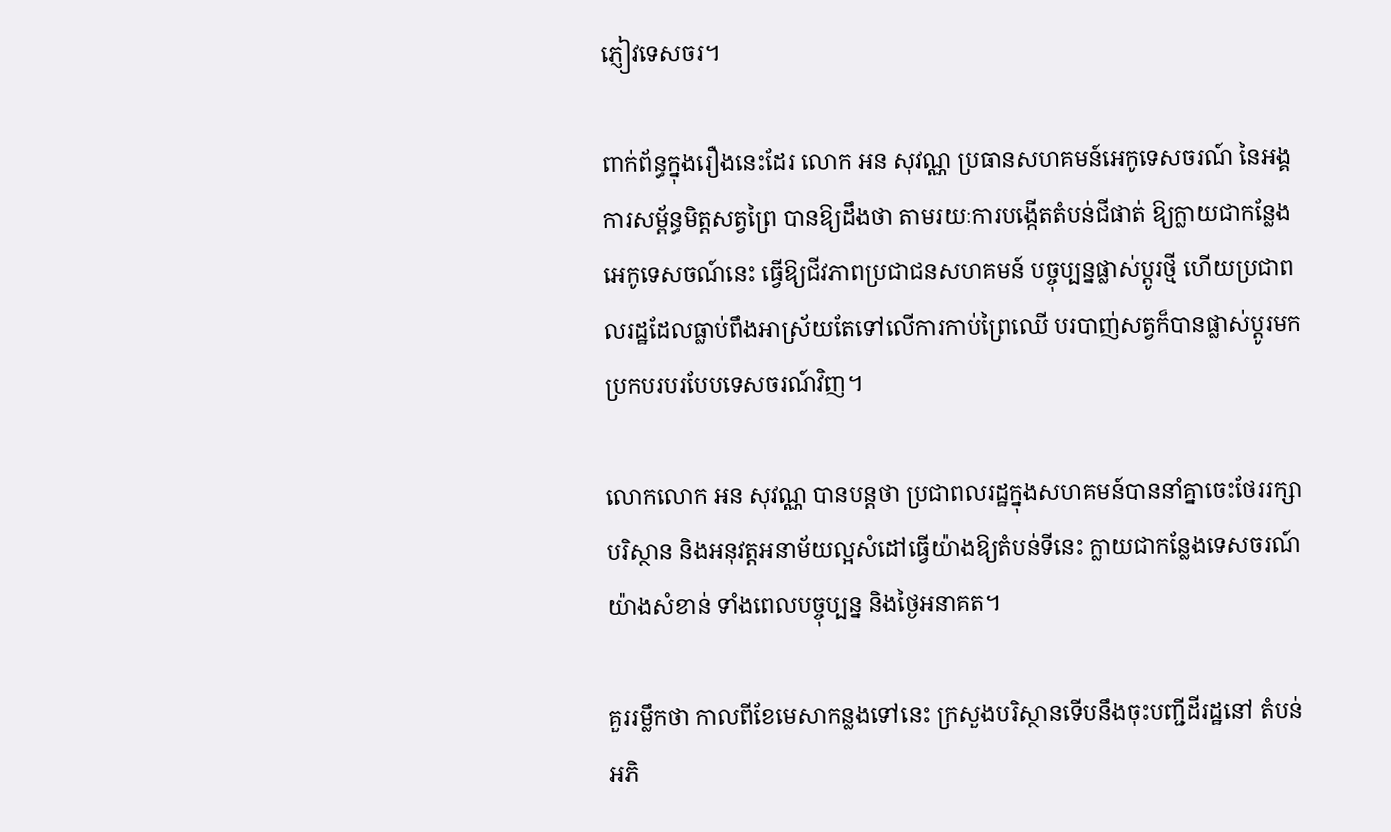ភ្ញៀវទេសចរ។

ពាក់ព័ន្ធក្នុងរឿងនេះដែរ លោក អន សុវណ្ណ ប្រធានសហគមន៍អេកូទេសចរណ៍ នៃអង្គការសម្ព័ន្ធមិត្តសត្វព្រៃ បានឱ្យដឹងថា តាមរយៈការបង្កើតតំបន់ជីផាត់ ឱ្យក្លាយជាកន្លែងអេកូទេសចណ៍នេះ ធ្វើឱ្យជីវភាពប្រជាជនសហគមន៍ បច្ចុប្បន្នផ្លាស់ប្តូរថ្មី ហើយប្រជាពលរដ្ឋដែលធ្លាប់ពឹងអាស្រ័យតែទៅលើការកាប់ព្រៃឈើ បរបាញ់សត្វក៏បានផ្លាស់ប្តូរមកប្រកបរបរបែបទេសចរណ៍វិញ។

លោកលោក អន សុវណ្ណ បានបន្តថា ប្រជាពលរដ្ឋក្នុងសហគមន៍បាននាំគ្នាចេះថែររក្សាបរិស្ថាន និងអនុវត្តអនាម័យល្អសំដៅធ្វើយ៉ាងឱ្យតំបន់ទីនេះ ក្លាយជាកន្លែងទេសចរណ៍យ៉ាងសំខាន់ ទាំងពេលបច្ចុប្បន្ន និងថ្ងៃអនាគត។

គួររម្លឹកថា កាលពីខែមេសាកន្លងទៅនេះ ក្រសួងបរិស្ថានទើបនឹងចុះបញ្ជីដីរដ្ឋនៅ តំបន់អភិ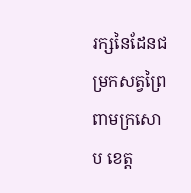រក្សនៃដែនជម្រកសត្វព្រៃពាមក្រសោប ខេត្ត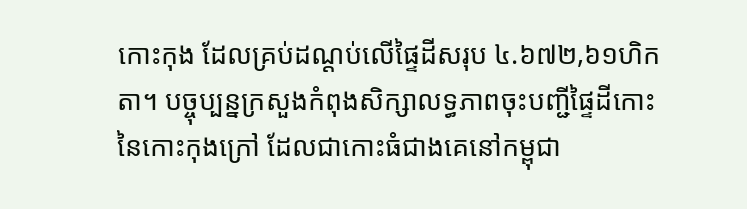កោះកុង ដែលគ្រប់ដណ្តប់លើផ្ទៃដីសរុប ៤.៦៧២,៦១ហិកតា។ បច្ចុប្បន្នក្រសួងកំពុងសិក្សាលទ្ធភាពចុះបញ្ជីផ្ទៃដីកោះនៃកោះកុងក្រៅ ដែលជាកោះធំជាងគេនៅកម្ពុជា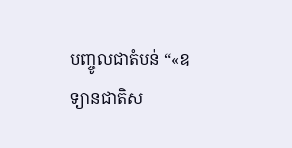បញ្ចូលជាតំបន់ “«ឧទ្យានជាតិស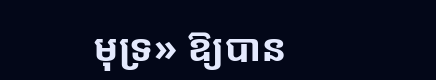មុទ្រ» ឱ្យបាន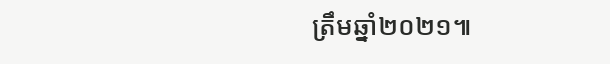ត្រឹមឆ្នាំ២០២១៕